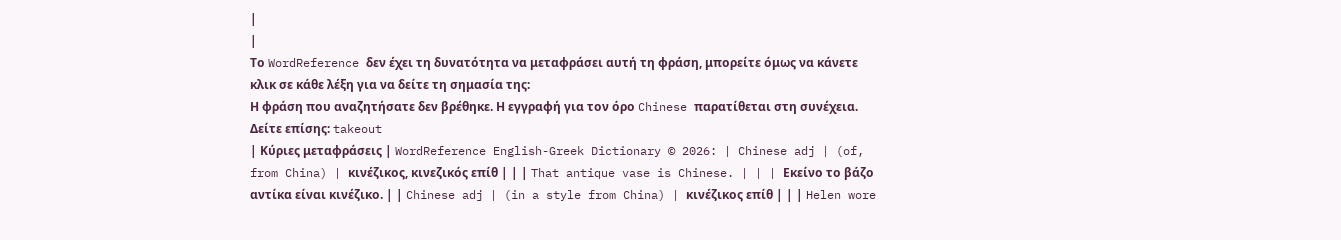|
|
Το WordReference δεν έχει τη δυνατότητα να μεταφράσει αυτή τη φράση, μπορείτε όμως να κάνετε κλικ σε κάθε λέξη για να δείτε τη σημασία της:
Η φράση που αναζητήσατε δεν βρέθηκε. Η εγγραφή για τον όρο Chinese παρατίθεται στη συνέχεια. Δείτε επίσης: takeout
| Κύριες μεταφράσεις | WordReference English-Greek Dictionary © 2026: | Chinese adj | (of, from China) | κινέζικος, κινεζικός επίθ | | | That antique vase is Chinese. | | | Εκείνο το βάζο αντίκα είναι κινέζικο. | | Chinese adj | (in a style from China) | κινέζικος επίθ | | | Helen wore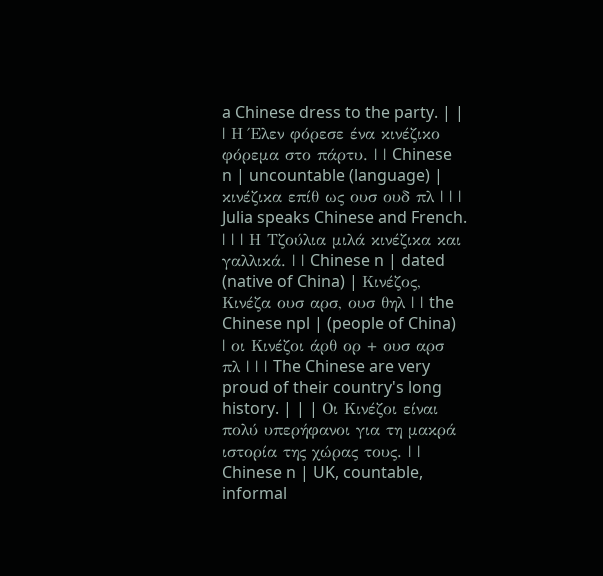a Chinese dress to the party. | | | Η Έλεν φόρεσε ένα κινέζικο φόρεμα στο πάρτυ. | | Chinese n | uncountable (language) | κινέζικα επίθ ως ουσ ουδ πλ | | | Julia speaks Chinese and French. | | | Η Τζούλια μιλά κινέζικα και γαλλικά. | | Chinese n | dated (native of China) | Κινέζος, Κινέζα ουσ αρσ, ουσ θηλ | | the Chinese npl | (people of China) | οι Κινέζοι άρθ ορ + ουσ αρσ πλ | | | The Chinese are very proud of their country's long history. | | | Οι Κινέζοι είναι πολύ υπερήφανοι για τη μακρά ιστορία της χώρας τους. | | Chinese n | UK, countable, informal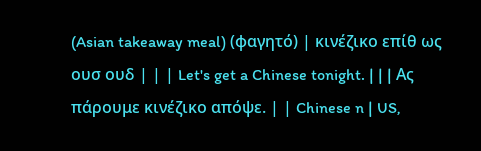(Asian takeaway meal) (φαγητό) | κινέζικο επίθ ως ουσ ουδ | | | Let's get a Chinese tonight. | | | Ας πάρουμε κινέζικο απόψε. | | Chinese n | US,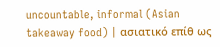uncountable, informal (Asian takeaway food) | ασιατικό επίθ ως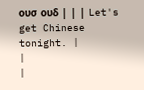ουσ ουδ | | | Let's get Chinese tonight. |
|
|